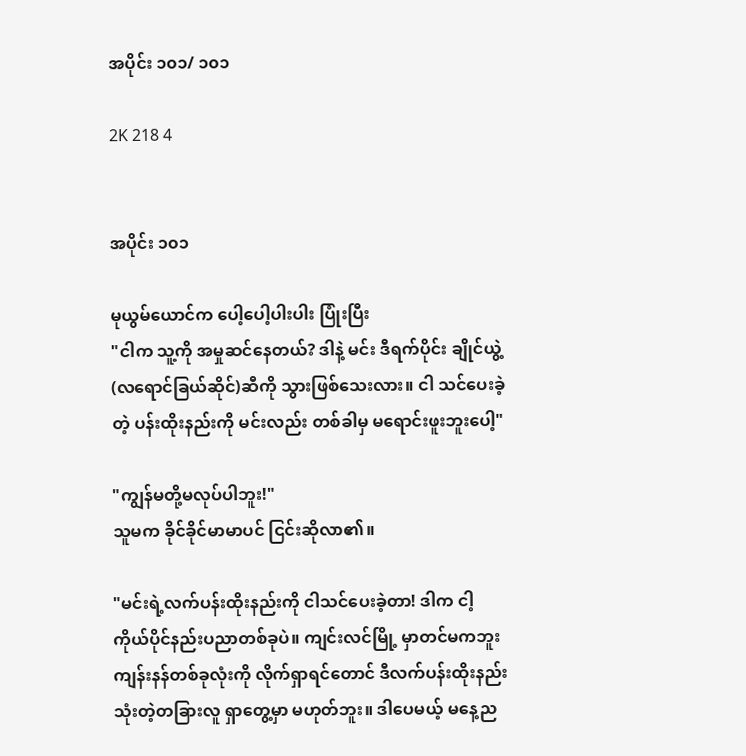အပိုင်း ၁၀၁/ ၁၀၁

2K 218 4


အပိုင်း ၁၀၁

မုယွမ်ယောင်က ပေါ့ပေါ့ပါးပါး ပြုံးပြီး
"ငါက သူ့ကို အမှုဆင်နေတယ်? ဒါနဲ့ မင်း ဒီရက်ပိုင်း ချိုင်ယွဲ့(လရောင်ခြယ်ဆိုင်)ဆီကို သွားဖြစ်သေးလား။ ငါ သင်ပေးခဲ့တဲ့ ပန်းထိုးနည်းကို မင်းလည်း တစ်ခါမှ မရောင်းဖူးဘူးပေါ့"

"ကျွန်မတို့မလုပ်ပါဘူး!"
သူမက ခိုင်ခိုင်မာမာပင် ငြင်းဆိုလာ၏။

"မင်းရဲ့လက်ပန်းထိုးနည်းကို ငါသင်ပေးခဲ့တာ! ဒါက ငါ့ကိုယ်ပိုင်နည်းပညာတစ်ခုပဲ။ ကျင်းလင်မြို့ မှာတင်မကဘူး ကျန်းနန်တစ်ခုလုံးကို လိုက်ရှာရင်တောင် ဒီလက်ပန်းထိုးနည်းသုံးတဲ့တခြားလူ ရှာတွေ့မှာ မဟုတ်ဘူး။ ဒါပေမယ့် မနေ့ည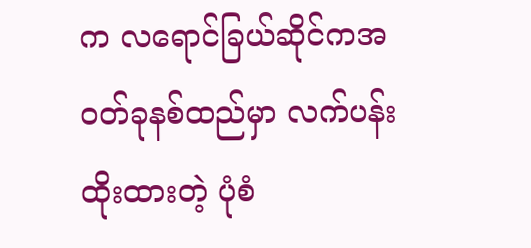က လရောင်ခြယ်ဆိုင်ကအဝတ်ခုနစ်ထည်မှာ လက်ပန်းထိုးထားတဲ့ ပုံစံ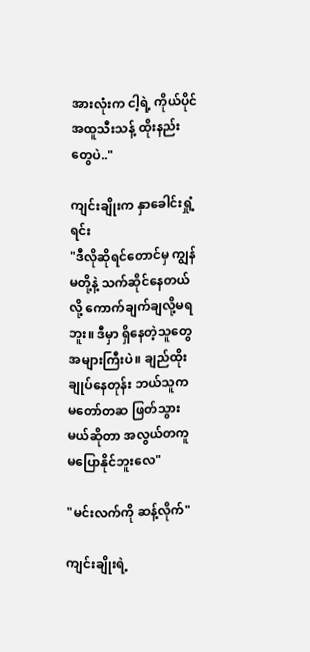အားလုံးက ငါ့ရဲ့ ကိုယ်ပိုင်အထူသီးသန့် ထိုးနည်းတွေပဲ.."

ကျင်းချိုးက နှာခေါင်းရှုံ့ရင်း
"ဒီလိုဆိုရင်တောင်မှ ကျွန်မတို့နဲ့ သက်ဆိုင်နေတယ်လို့ ကောက်ချက်ချလို့မရဘူး။ ဒီမှာ ရှိနေတဲ့သူတွေ အများကြီးပဲ။ ချည်ထိုးချုပ်နေတုန်း ဘယ်သူက မတော်တဆ ဖြတ်သွားမယ်ဆိုတာ အလွယ်တကူ မပြောနိုင်ဘူးလေ"

"မင်းလက်ကို ဆန့်လိုက်"

ကျင်းချိုးရဲ့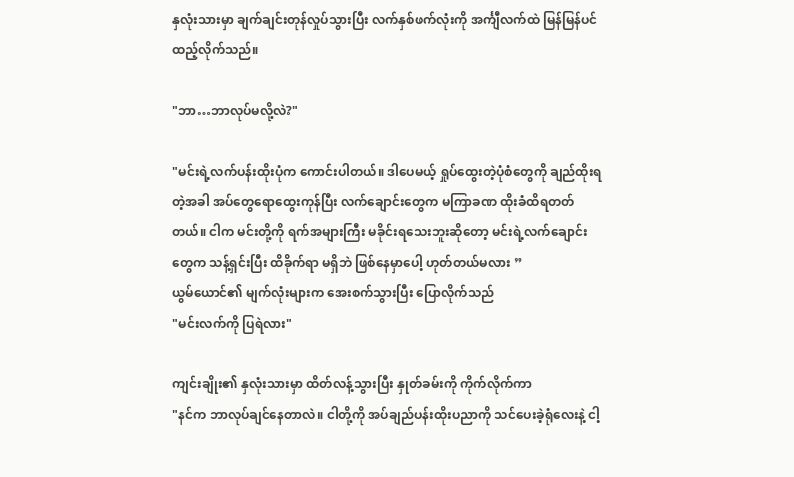နှလုံးသားမှာ ချက်ချင်းတုန်လှုပ်သွားပြီး လက်နှစ်ဖက်လုံးကို အင်္ကျီလက်ထဲ မြန်မြန်ပင် ထည့်လိုက်သည်။

"ဘာ…ဘာလုပ်မလို့လဲ?"

"မင်းရဲ့လက်ပန်းထိုးပုံက ကောင်းပါတယ်။ ဒါပေမယ့် ရှုပ်ထွေးတဲ့ပုံစံတွေကို ချည်ထိုးရတဲ့အခါ အပ်တွေရောထွေးကုန်ပြီး လက်ချောင်းတွေက မကြာခဏ ထိုးခံထိရတတ်တယ်။ ငါက မင်းတို့ကို ရက်အများကြီး မခိုင်းရသေးဘူးဆိုတော့ မင်းရဲ့လက်ချောင်းတွေက သန့်ရှင်းပြီး ထိခိုက်ရာ မရှိဘဲ ဖြစ်နေမှာပေါ့ ဟုတ်တယ်မလား ”
ယွမ်ယောင်၏ မျက်လုံးများက အေးစက်သွားပြီး ပြောလိုက်သည်
"မင်းလက်ကို ပြရဲလား"

ကျင်းချိုး၏ နှလုံးသားမှာ ထိတ်လန့်သွားပြီး နှုတ်ခမ်းကို ကိုက်လိုက်ကာ
"နင်က ဘာလုပ်ချင်နေတာလဲ။ ငါတို့ကို အပ်ချည်ပန်းထိုးပညာကို သင်ပေးခဲ့ရုံလေးနဲ့ ငါ့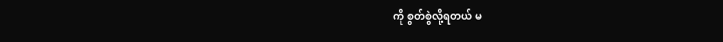ကို စွတ်စွဲလို့ရတယ် မ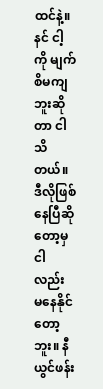ထင်နဲ့။ နင် ငါ့ကို မျက်စိမကျဘူးဆိုတာ ငါ သိတယ်။ ဒီလိုဖြစ်နေပြီဆိုတော့မှ ငါလည်း မနေနိုင်တော့ဘူး။ နီယွင်ဖန်း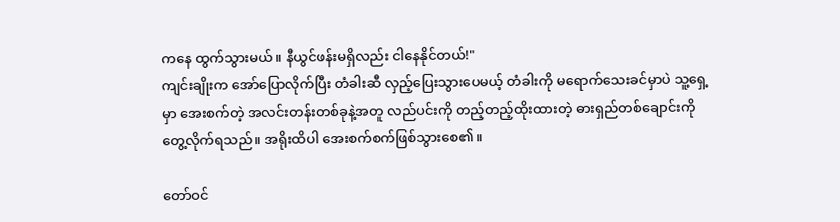ကနေ ထွက်သွားမယ်။ နီယွင်ဖန်းမရှိလည်း ငါနေနိုင်တယ်!"
ကျင်းချိုးက အော်ပြောလိုက်ပြီး တံခါးဆီ လှည့်ပြေးသွားပေမယ့် တံခါးကို မရောက်သေးခင်မှာပဲ သူ့ရှေ့မှာ အေးစက်တဲ့ အလင်းတန်းတစ်ခုနဲ့အတူ လည်ပင်းကို တည့်တည့်ထိုးထားတဲ့ ဓားရှည်တစ်ချောင်းကို တွေ့လိုက်ရသည်။ အရိုးထိပါ အေးစက်စက်ဖြစ်သွားစေ၏။

တော်ဝင်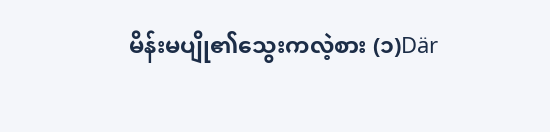မိန်းမပျို၏သွေးကလဲ့စား (၁)Där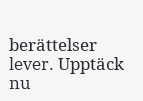berättelser lever. Upptäck nu